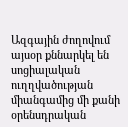Ազգային ժողովում այսօր քննարկել են սոցիալական ուղղվածության միանգամից մի քանի օրենսդրական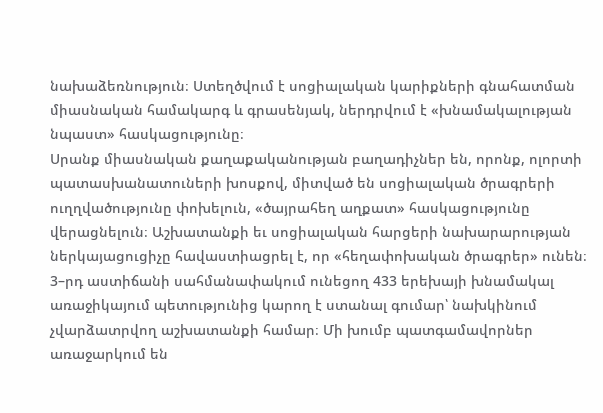նախաձեռնություն։ Ստեղծվում է սոցիալական կարիքների գնահատման միասնական համակարգ և գրասենյակ, ներդրվում է «խնամակալության նպաստ» հասկացությունը։
Սրանք միասնական քաղաքականության բաղադիչներ են, որոնք, ոլորտի պատասխանատուների խոսքով, միտված են սոցիալական ծրագրերի ուղղվածությունը փոխելուն, «ծայրահեղ աղքատ» հասկացությունը վերացնելուն։ Աշխատանքի եւ սոցիալական հարցերի նախարարության ներկայացուցիչը հավաստիացրել է, որ «հեղափոխական ծրագրեր» ունեն։
3–րդ աստիճանի սահմանափակում ունեցող 433 երեխայի խնամակալ առաջիկայում պետությունից կարող է ստանալ գումար՝ նախկինում չվարձատրվող աշխատանքի համար։ Մի խումբ պատգամավորներ առաջարկում են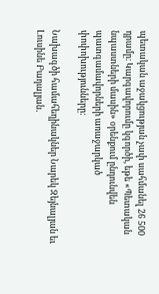պետական աջակցության չափ սահմանել 26 500 դրամը։ Կարգավորումը կգործի, եթե «Պետական նպաստների մասին» օրենքում ընդունվեն պատգամավորների առաջարկած փոփոխությունները։

Նախագծի համահեղինակներ Նարեկ Զեյնալյան եւ Լուսինե Բադալյան․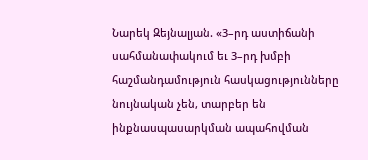Նարեկ Զեյնալյան. «3–րդ աստիճանի սահմանափակում եւ 3–րդ խմբի հաշմանդամություն հասկացությունները նույնական չեն, տարբեր են ինքնասպասարկման ապահովման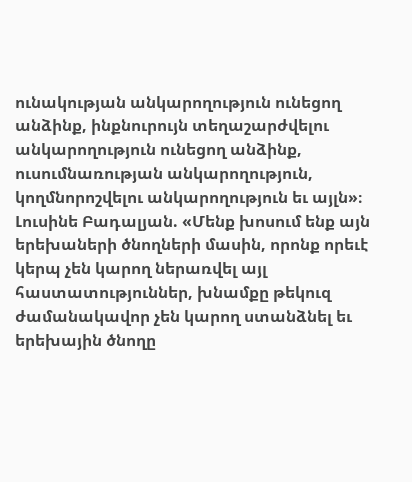ունակության անկարողություն ունեցող անձինք, ինքնուրույն տեղաշարժվելու անկարողություն ունեցող անձինք, ուսումնառության անկարողություն, կողմնորոշվելու անկարողություն եւ այլն»։
Լուսինե Բադալյան. «Մենք խոսում ենք այն երեխաների ծնողների մասին, որոնք որեւէ կերպ չեն կարող ներառվել այլ հաստատություններ, խնամքը թեկուզ ժամանակավոր չեն կարող ստանձնել եւ երեխային ծնողը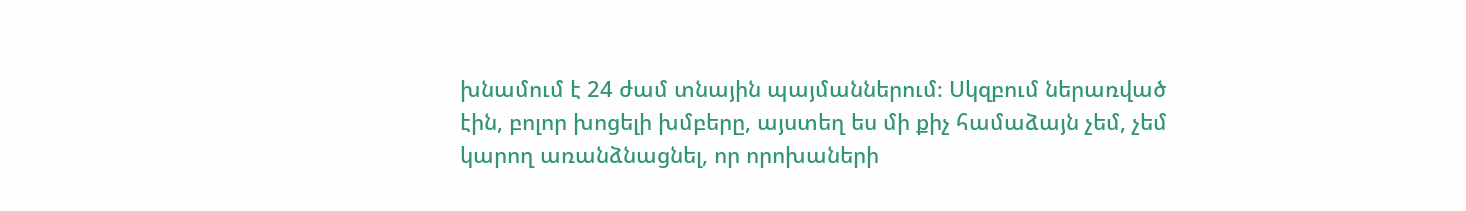խնամում է 24 ժամ տնային պայմաններում։ Սկզբում ներառված էին, բոլոր խոցելի խմբերը, այստեղ ես մի քիչ համաձայն չեմ, չեմ կարող առանձնացնել, որ որոխաների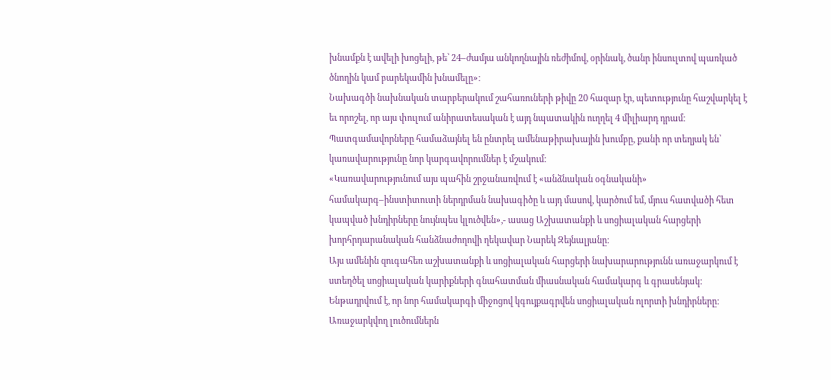խնամքն է ավելի խոցելի, թե՝ 24–ժամյա անկողնային ռեժիմով, օրինակ, ծանր ինսուլտով պառկած ծնողին կամ բարեկամին խնամելը»։
Նախագծի նախնական տարբերակում շահառուների թիվը 20 հազար էր, պետությունը հաշվարկել է եւ որոշել, որ այս փուլում անիրատեսական է այդ նպատակին ուղղել 4 միլիարդ դրամ։ Պատգամավորները համաձայնել են ընտրել ամենաթիրախային խումբը, քանի որ տեղյակ են՝ կառավարությունը նոր կարգավորումներ է մշակում։
«Կառավարությունում այս պահին շրջանառվում է «անձնական օգնականի» համակարգ–ինստիտուտի ներդրման նախագիծը և այդ մասով, կարծում եմ, մյուս հատվածի հետ կապված խնդիրները նույնպես կլուծվեն»,- ասաց Աշխատանքի և սոցիալական հարցերի խորհրդարանական հանձնաժողովի ղեկավար Նարեկ Զեյնալյանը։
Այս ամենին զուգահեռ աշխատանքի և սոցիալական հարցերի նախարարությունն առաջարկում է ստեղծել սոցիալական կարիքների գնահատման միասնական համակարգ և գրասենյակ։ Ենթադրվում է, որ նոր համակարգի միջոցով կգույքագրվեն սոցիալական ոլորտի խնդիրները։ Առաջարկվող լուծումներն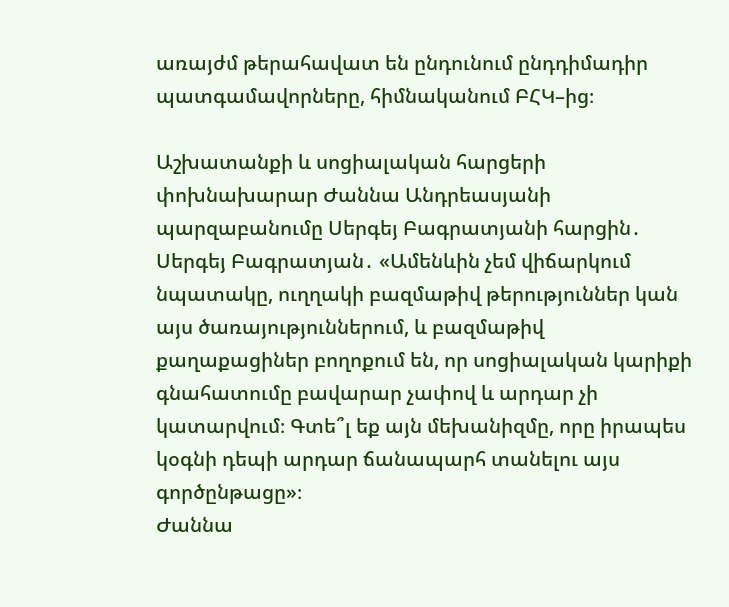առայժմ թերահավատ են ընդունում ընդդիմադիր պատգամավորները, հիմնականում ԲՀԿ–ից։

Աշխատանքի և սոցիալական հարցերի փոխնախարար Ժաննա Անդրեասյանի պարզաբանումը Սերգեյ Բագրատյանի հարցին․
Սերգեյ Բագրատյան․ «Ամենևին չեմ վիճարկում նպատակը, ուղղակի բազմաթիվ թերություններ կան այս ծառայություններում, և բազմաթիվ քաղաքացիներ բողոքում են, որ սոցիալական կարիքի գնահատումը բավարար չափով և արդար չի կատարվում։ Գտե՞լ եք այն մեխանիզմը, որը իրապես կօգնի դեպի արդար ճանապարհ տանելու այս գործընթացը»։
Ժաննա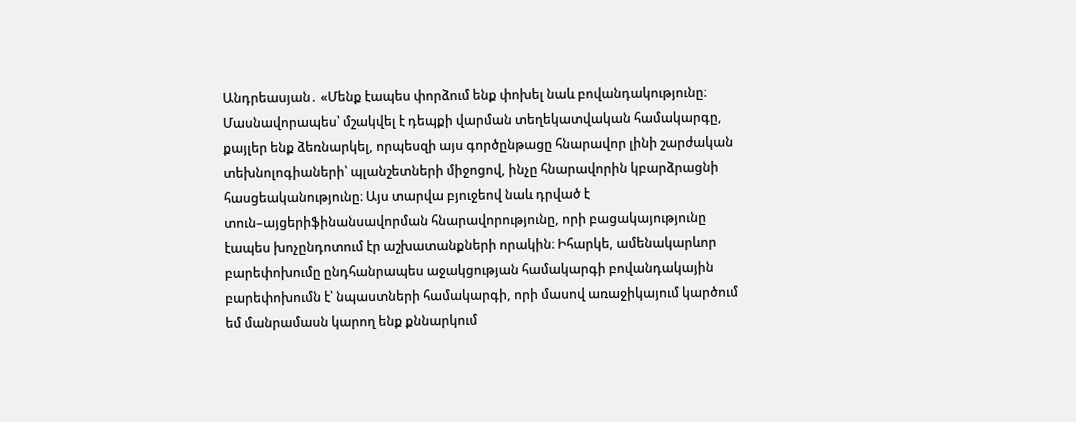Անդրեասյան․ «Մենք էապես փորձում ենք փոխել նաև բովանդակությունը։ Մասնավորապես՝ մշակվել է դեպքի վարման տեղեկատվական համակարգը, քայլեր ենք ձեռնարկել, որպեսզի այս գործընթացը հնարավոր լինի շարժական տեխնոլոգիաների՝ պլանշետների միջոցով, ինչը հնարավորին կբարձրացնի հասցեականությունը։ Այս տարվա բյուջեով նաև դրված է տուն–այցերիֆինանսավորման հնարավորությունը, որի բացակայությունը էապես խոչընդոտում էր աշխատանքների որակին։ Իհարկե, ամենակարևոր բարեփոխումը ընդհանրապես աջակցության համակարգի բովանդակային բարեփոխումն է՝ նպաստների համակարգի, որի մասով առաջիկայում կարծում եմ մանրամասն կարող ենք քննարկում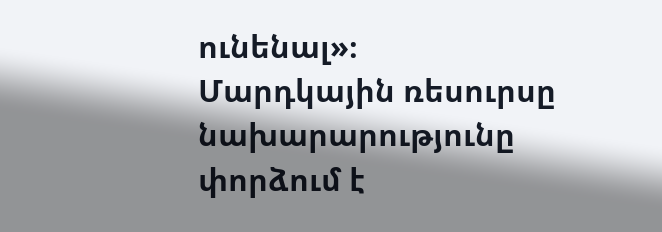ունենալ»։
Մարդկային ռեսուրսը նախարարությունը փորձում է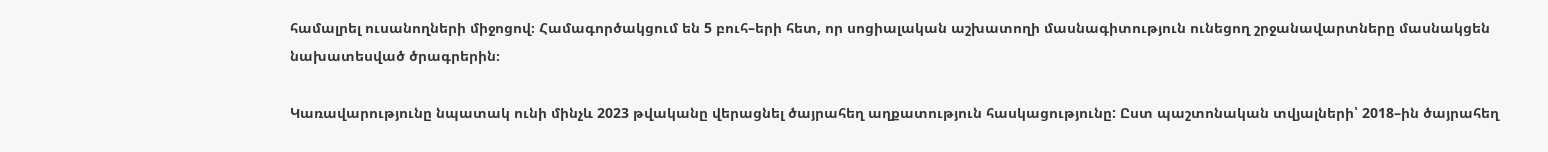համալրել ուսանողների միջոցով։ Համագործակցում են 5 բուհ–երի հետ, որ սոցիալական աշխատողի մասնագիտություն ունեցող շրջանավարտները մասնակցեն նախատեսված ծրագրերին։

Կառավարությունը նպատակ ունի մինչև 2023 թվականը վերացնել ծայրահեղ աղքատություն հասկացությունը: Ըստ պաշտոնական տվյալների՝ 2018–ին ծայրահեղ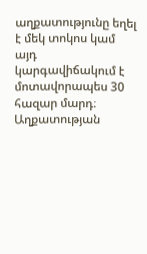աղքատությունը եղել է մեկ տոկոս կամ այդ կարգավիճակում է մոտավորապես 30 հազար մարդ։ Աղքատության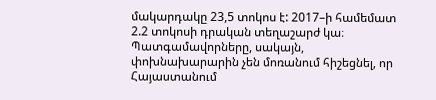մակարդակը 23,5 տոկոս է: 2017–ի համեմատ 2.2 տոկոսի դրական տեղաշարժ կա։ Պատգամավորները, սակայն, փոխնախարարին չեն մոռանում հիշեցնել, որ Հայաստանում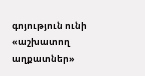գոյություն ունի «աշխատող աղքատներ»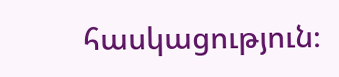հասկացություն։